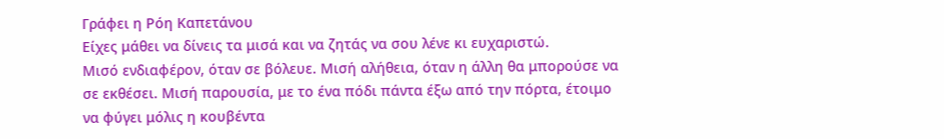Γράφει η Ρόη Καπετάνου
Είχες μάθει να δίνεις τα μισά και να ζητάς να σου λένε κι ευχαριστώ.
Μισό ενδιαφέρον, όταν σε βόλευε. Μισή αλήθεια, όταν η άλλη θα μπορούσε να σε εκθέσει. Μισή παρουσία, με το ένα πόδι πάντα έξω από την πόρτα, έτοιμο να φύγει μόλις η κουβέντα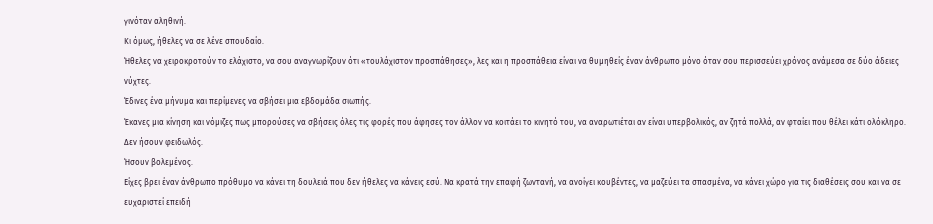γινόταν αληθινή.
Κι όμως, ήθελες να σε λένε σπουδαίο.
Ήθελες να χειροκροτούν το ελάχιστο, να σου αναγνωρίζουν ότι «τουλάχιστον προσπάθησες», λες και η προσπάθεια είναι να θυμηθείς έναν άνθρωπο μόνο όταν σου περισσεύει χρόνος ανάμεσα σε δύο άδειες νύχτες.
Έδινες ένα μήνυμα και περίμενες να σβήσει μια εβδομάδα σιωπής.
Έκανες μια κίνηση και νόμιζες πως μπορούσες να σβήσεις όλες τις φορές που άφησες τον άλλον να κοιτάει το κινητό του, να αναρωτιέται αν είναι υπερβολικός, αν ζητά πολλά, αν φταίει που θέλει κάτι ολόκληρο.
Δεν ήσουν φειδωλός.
Ήσουν βολεμένος.
Είχες βρει έναν άνθρωπο πρόθυμο να κάνει τη δουλειά που δεν ήθελες να κάνεις εσύ. Να κρατά την επαφή ζωντανή, να ανοίγει κουβέντες, να μαζεύει τα σπασμένα, να κάνει χώρο για τις διαθέσεις σου και να σε ευχαριστεί επειδή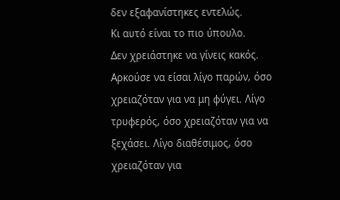δεν εξαφανίστηκες εντελώς.
Κι αυτό είναι το πιο ύπουλο.
Δεν χρειάστηκε να γίνεις κακός. Αρκούσε να είσαι λίγο παρών, όσο χρειαζόταν για να μη φύγει. Λίγο τρυφερός, όσο χρειαζόταν για να ξεχάσει. Λίγο διαθέσιμος, όσο χρειαζόταν για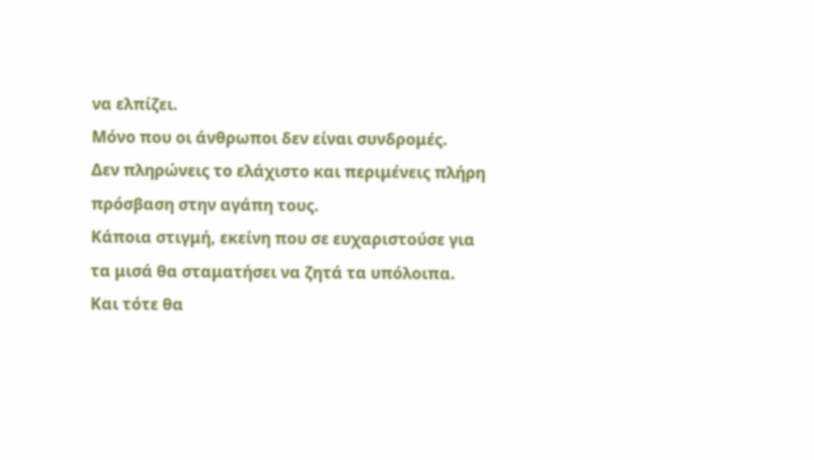να ελπίζει.
Μόνο που οι άνθρωποι δεν είναι συνδρομές.
Δεν πληρώνεις το ελάχιστο και περιμένεις πλήρη πρόσβαση στην αγάπη τους.
Κάποια στιγμή, εκείνη που σε ευχαριστούσε για τα μισά θα σταματήσει να ζητά τα υπόλοιπα.
Και τότε θα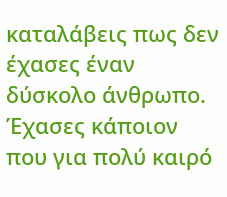καταλάβεις πως δεν έχασες έναν δύσκολο άνθρωπο.
Έχασες κάποιον που για πολύ καιρό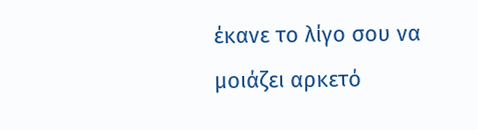έκανε το λίγο σου να μοιάζει αρκετό